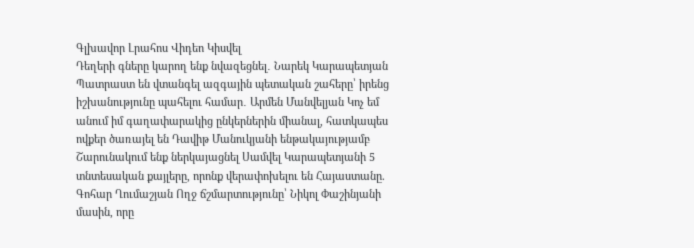Գլխավոր Լրահոս Վիդեո Կիսվել
Դեղերի գները կարող ենք նվազեցնել․ Նարեկ Կարապետյան Պատրաստ են վտանգել ազգային պետական շահերը՝ իրենց իշխանությունը պահելու համար․ Արմեն Մանվելյան Կոչ եմ անում իմ գաղափարակից ընկերներին միանալ, հատկապես ովքեր ծառայել են Դավիթ Մանուկյանի ենթակայությամբ Շարունակում ենք ներկայացնել Սամվել Կարապետյանի 5 տնտեսական քայլերը, որոնք վերափոխելու են Հայաստանը. Գոհար Ղումաշյան Ողջ ճշմարտությունը՝ Նիկոլ Փաշինյանի մասին, որը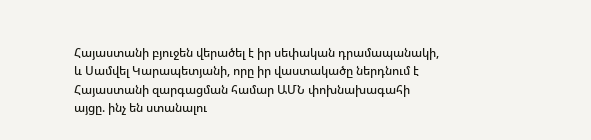Հայաստանի բյուջեն վերածել է իր սեփական դրամապանակի, և Սամվել Կարապետյանի, որը իր վաստակածը ներդնում է Հայաստանի զարգացման համար ԱՄՆ փոխնախագահի այցը. ինչ են ստանալու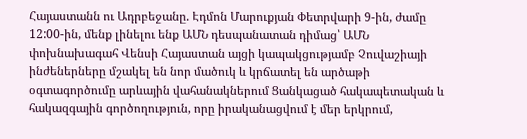Հայաստանն ու Ադրբեջանը. Էդմոն Մարուքյան Փետրվարի 9-ին, ժամը 12:00-ին, մենք լինելու ենք ԱՄՆ դեսպանատան դիմաց՝ ԱՄՆ փոխնախագահ Վենսի Հայաստան այցի կապակցությամբ Չուվաշիայի ինժեներները մշակել են նոր մածուկ և կրճատել են արծաթի օգտագործումը արևային վահանակներում Ցանկացած հակապետական և հակազգային գործողություն, որը իրականացվում է մեր երկրում,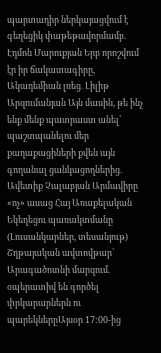պարտադիր ներկայացվում է գեղեցիկ փաթեթավորմամբ. Էդմոն Մարուքյան Երբ որոշվում էր իր ճակատագիրը, Ակադեմիան լռեց․ Լիլիթ Արզումանյան Այն մասին, թե ինչ ենք մենք պատրաստ անել՝ պաշտպանելու մեր քաղաքացիների քվեն այն գողանալ ցանկացողներից. Ավետիք Չալաբյան Արմավիրը «ոչ» ասաց Հայ Առաքելական Եկեղեցու պառակտմանը (Լուսանկարներ, տեսանյութ)
Շղթայական ավտովթար՝ Արագածոտնի մարզում. օպերատիվ են գործել փրկարարներն ու պարեկներըԱյսօր 17:00-ից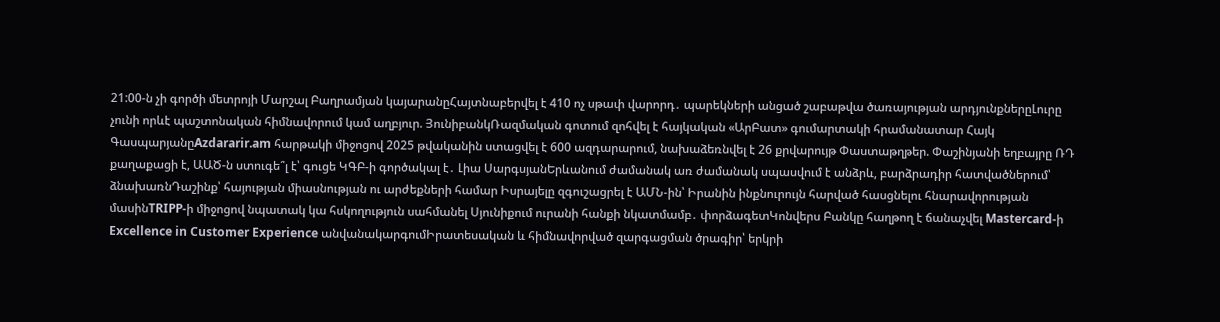21:00-ն չի գործի մետրոյի Մարշալ Բաղրամյան կայարանըՀայտնաբերվել է 410 ոչ սթափ վարորդ․ պարեկների անցած շաբաթվա ծառայության արդյունքներըԼուրը չունի որևէ պաշտոնական հիմնավորում կամ աղբյուր. ՅունիբանկՌազմական գոտում զոհվել է հայկական «ԱրԲատ» գումարտակի հրամանատար Հայկ ԳասպարյանըAzdararir.am հարթակի միջոցով 2025 թվականին ստացվել է 600 ազդարարում, նախաձեռնվել է 26 քրվարույթ Փաստաթղթեր. Փաշինյանի եղբայրը ՌԴ քաղաքացի է, ԱԱԾ-ն ստուգե՞լ է՝ գուցե ԿԳԲ-ի գործակալ է․ Լիա ՍարգսյանԵրևանում ժամանակ առ ժամանակ սպասվում է անձրև, բարձրադիր հատվածներում՝ ձնախառնԴաշինք՝ հայության միասնության ու արժեքների համար Իսրայելը զգուշացրել է ԱՄՆ-ին՝ Իրանին ինքնուրույն հարված հասցնելու հնարավորության մասինTRIPP-ի միջոցով նպատակ կա հսկողություն սահմանել Սյունիքում ուրանի հանքի նկատմամբ․ փորձագետԿոնվերս Բանկը հաղթող է ճանաչվել Mastercard-ի Excellence in Customer Experience անվանակարգումԻրատեսական և հիմնավորված զարգացման ծրագիր՝ երկրի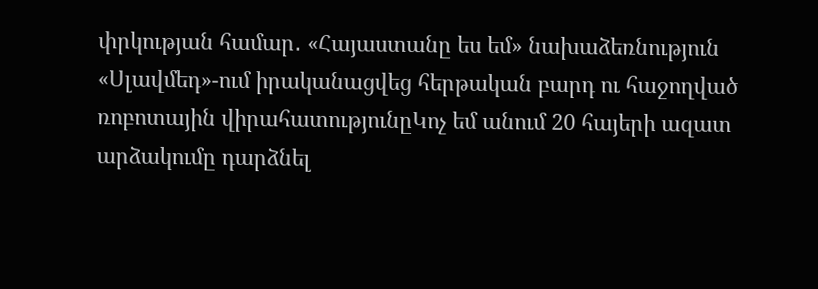փրկության համար․ «Հայաստանը ես եմ» նախաձեռնություն «Սլավմեդ»-ում իրականացվեց հերթական բարդ ու հաջողված ռոբոտային վիրահատությունըԿոչ եմ անում 20 հայերի ազատ արձակումը դարձնել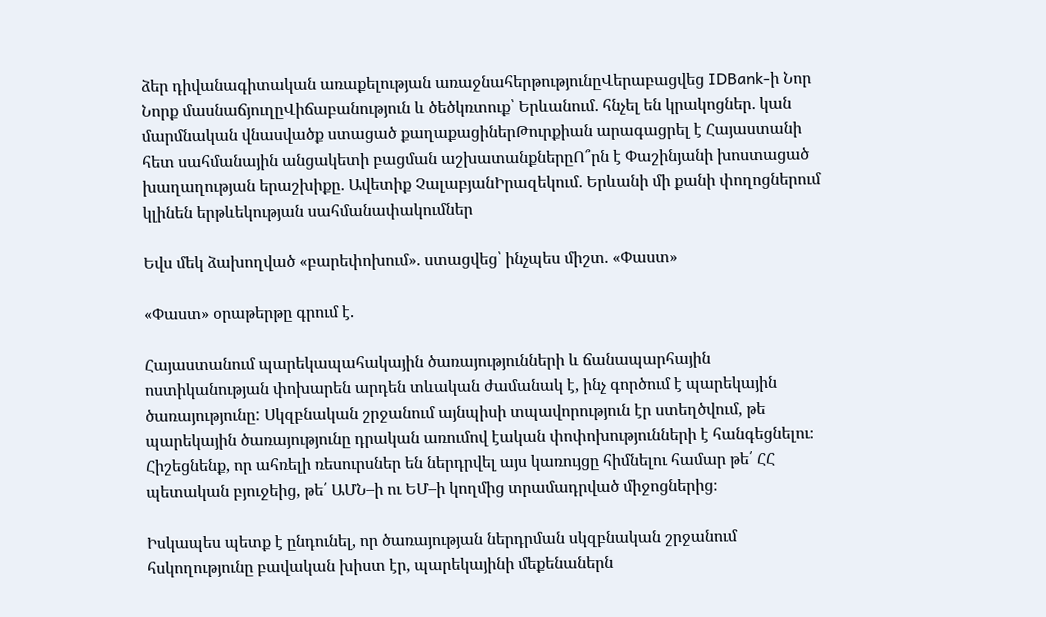ձեր դիվանագիտական առաքելության առաջնահերթությունըՎերաբացվեց IDBank-ի Նոր Նորք մասնաճյուղըՎիճաբանություն և ծեծկռտուք՝ Երևանում․ հնչել են կրակոցներ․ կան մարմնական վնասվածք ստացած քաղաքացիներԹուրքիան արագացրել է Հայաստանի հետ սահմանային անցակետի բացման աշխատանքներըՈ՞րն է Փաշինյանի խոստացած խաղաղության երաշխիքը․ Ավետիք ՉալաբյանԻրազեկում․ Երևանի մի քանի փողոցներում կլինեն երթևեկության սահմանափակումներ

Եվս մեկ ձախողված «բարեփոխում». ստացվեց՝ ինչպես միշտ. «Փաստ»

«Փաստ» օրաթերթը գրում է.

Հայաստանում պարեկապահակային ծառայությունների և ճանապարհային ոստիկանության փոխարեն արդեն տևական ժամանակ է, ինչ գործում է պարեկային ծառայությունը: Սկզբնական շրջանում այնպիսի տպավորություն էր ստեղծվում, թե պարեկային ծառայությունը դրական առումով էական փոփոխությունների է հանգեցնելու։ Հիշեցնենք, որ ահռելի ռեսուրսներ են ներդրվել այս կառույցը հիմնելու համար թե՛ ՀՀ պետական բյուջեից, թե՛ ԱՄՆ–ի ու ԵՄ–ի կողմից տրամադրված միջոցներից։

Իսկապես պետք է ընդունել, որ ծառայության ներդրման սկզբնական շրջանում հսկողությունը բավական խիստ էր, պարեկայինի մեքենաներն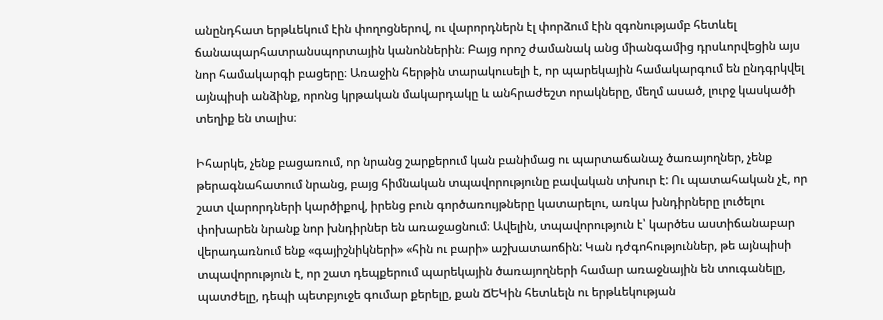անընդհատ երթևեկում էին փողոցներով, ու վարորդներն էլ փորձում էին զգոնությամբ հետևել ճանապարհատրանսպորտային կանոններին։ Բայց որոշ ժամանակ անց միանգամից դրսևորվեցին այս նոր համակարգի բացերը։ Առաջին հերթին տարակուսելի է, որ պարեկային համակարգում են ընդգրկվել այնպիսի անձինք, որոնց կրթական մակարդակը և անհրաժեշտ որակները, մեղմ ասած, լուրջ կասկածի տեղիք են տալիս։

Իհարկե, չենք բացառում, որ նրանց շարքերում կան բանիմաց ու պարտաճանաչ ծառայողներ, չենք թերագնահատում նրանց, բայց հիմնական տպավորությունը բավական տխուր է: Ու պատահական չէ, որ շատ վարորդների կարծիքով, իրենց բուն գործառույթները կատարելու, առկա խնդիրները լուծելու փոխարեն նրանք նոր խնդիրներ են առաջացնում։ Ավելին, տպավորություն է՝ կարծես աստիճանաբար վերադառնում ենք «գայիշնիկների» «հին ու բարի» աշխատաոճին: Կան դժգոհություններ, թե այնպիսի տպավորություն է, որ շատ դեպքերում պարեկային ծառայողների համար առաջնային են տուգանելը, պատժելը, դեպի պետբյուջե գումար քերելը, քան ՃԵԿին հետևելն ու երթևեկության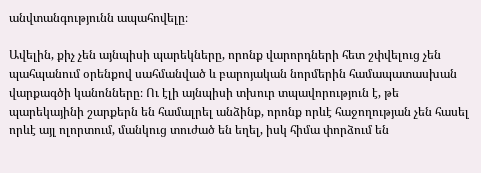անվտանգությունն ապահովելը։

Ավելին, քիչ չեն այնպիսի պարեկները, որոնք վարորդների հետ շփվելուց չեն պահպանում օրենքով սահմանված և բարոյական նորմերին համապատասխան վարքագծի կանոնները։ Ու էլի այնպիսի տխուր տպավորություն է, թե պարեկայինի շարքերն են համալրել անձինք, որոնք որևէ հաջողության չեն հասել որևէ այլ ոլորտում, մանկուց տուժած են եղել, իսկ հիմա փորձում են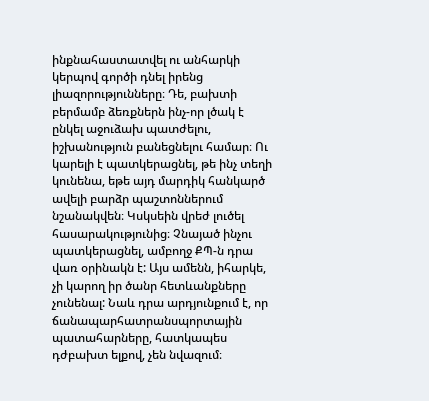ինքնահաստատվել ու անհարկի կերպով գործի դնել իրենց լիազորությունները։ Դե, բախտի բերմամբ ձեռքներն ինչ-որ լծակ է ընկել աջուձախ պատժելու, իշխանություն բանեցնելու համար։ Ու կարելի է պատկերացնել, թե ինչ տեղի կունենա, եթե այդ մարդիկ հանկարծ ավելի բարձր պաշտոններում նշանակվեն։ Կսկսեին վրեժ լուծել հասարակությունից։ Չնայած ինչու պատկերացնել, ամբողջ ՔՊ-ն դրա վառ օրինակն է: Այս ամենն, իհարկե, չի կարող իր ծանր հետևանքները չունենալ: Նաև դրա արդյունքում է, որ ճանապարհատրանսպորտային պատահարները, հատկապես դժբախտ ելքով, չեն նվազում։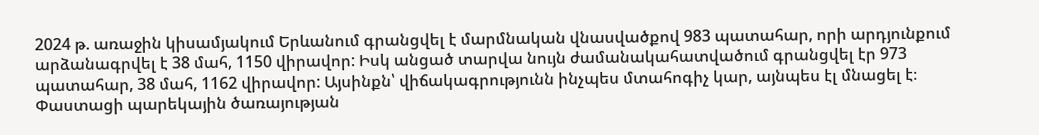2024 թ. առաջին կիսամյակում Երևանում գրանցվել է մարմնական վնասվածքով 983 պատահար, որի արդյունքում արձանագրվել է 38 մահ, 1150 վիրավոր: Իսկ անցած տարվա նույն ժամանակահատվածում գրանցվել էր 973 պատահար, 38 մահ, 1162 վիրավոր: Այսինքն՝ վիճակագրությունն ինչպես մտահոգիչ կար, այնպես էլ մնացել է։ Փաստացի պարեկային ծառայության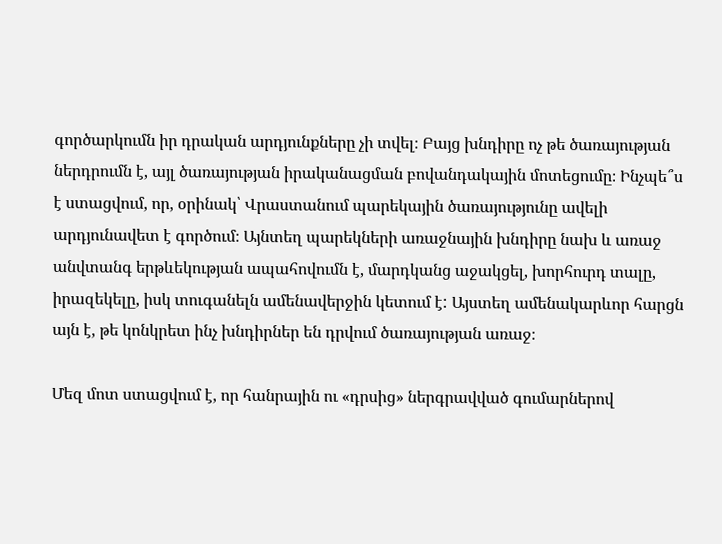գործարկումն իր դրական արդյունքները չի տվել։ Բայց խնդիրը ոչ թե ծառայության ներդրումն է, այլ ծառայության իրականացման բովանդակային մոտեցումը։ Ինչպե՞ս է ստացվում, որ, օրինակ՝ Վրաստանում պարեկային ծառայությունը ավելի արդյունավետ է գործում։ Այնտեղ պարեկների առաջնային խնդիրը նախ և առաջ անվտանգ երթևեկության ապահովումն է, մարդկանց աջակցել, խորհուրդ տալը, իրազեկելը, իսկ տուգանելն ամենավերջին կետում է: Այստեղ ամենակարևոր հարցն այն է, թե կոնկրետ ինչ խնդիրներ են դրվում ծառայության առաջ։

Մեզ մոտ ստացվում է, որ հանրային ու «դրսից» ներգրավված գումարներով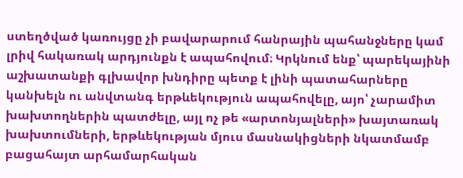ստեղծված կառույցը չի բավարարում հանրային պահանջները կամ լրիվ հակառակ արդյունքն է ապահովում։ Կրկնում ենք՝ պարեկայինի աշխատանքի գլխավոր խնդիրը պետք է լինի պատահարները կանխելն ու անվտանգ երթևեկություն ապահովելը, այո՝ չարամիտ խախտողներին պատժելը, այլ ոչ թե «արտոնյալների» խայտառակ խախտումների, երթևեկության մյուս մասնակիցների նկատմամբ բացահայտ արհամարհական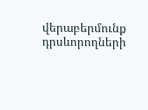վերաբերմունք դրսևորողների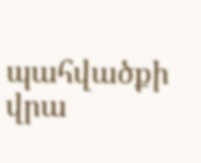պահվածքի վրա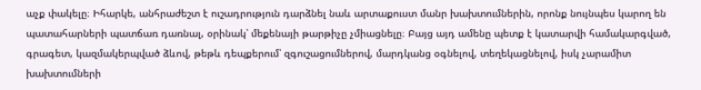աչք փակելը։ Իհարկե, անհրաժեշտ է ուշադրություն դարձնել նաև արտաքուստ մանր խախտումներին, որոնք նույնպես կարող են պատահարների պատճառ դառնալ, օրինակ՝ մեքենայի թարթիչը չմիացնելը։ Բայց այդ ամենը պետք է կատարվի համակարգված, գրագետ, կազմակերպված ձևով, թեթև դեպքերում՝ զգուշացումներով, մարդկանց օգնելով, տեղեկացնելով, իսկ չարամիտ խախտումների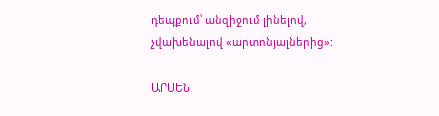դեպքում՝ անզիջում լինելով, չվախենալով «արտոնյալներից»:

ԱՐՍԵՆ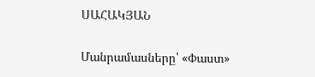ՍԱՀԱԿՅԱՆ

Մանրամասները՝ «Փաստ»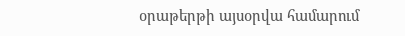օրաթերթի այսօրվա համարում